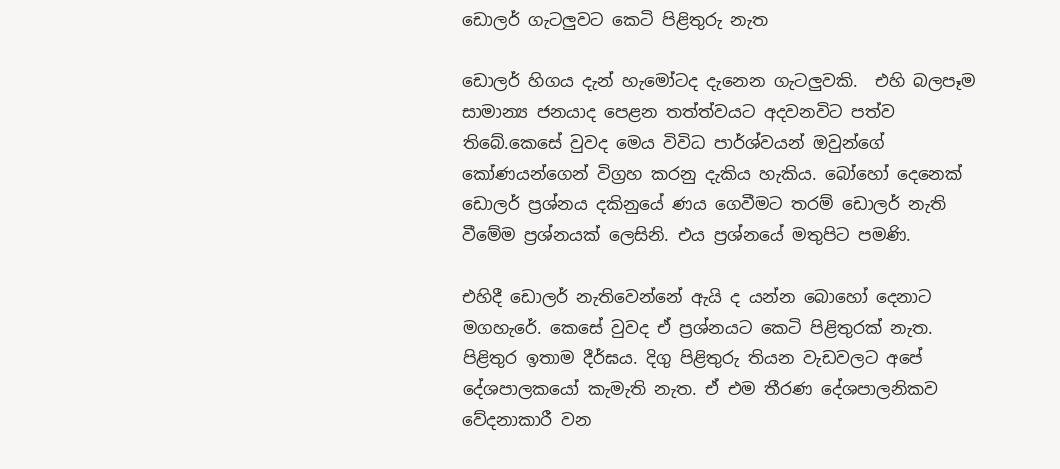ඩොලර් ගැටලුවට‌ කෙටි පිළිතුරු නැත

ඩොල‌‍ර් හිගය දැන් හැමෝටද දැනෙන ගැටලුවකි.  එහි බලපෑම සාමාන්‍ය ජනයාද පෙළන තත්ත්වයට අදවනවිට පත්ව තිබේ.කෙසේ වුවද මෙය විවිධ පාර්ශ්වයන් ඔවුන්ගේ කෝණයන්ගෙන් විග්‍රහ කරනු දැකිය හැකිය. බෝහෝ දෙනෙක් ඩොලර් ප්‍රශ්නය දකිනුයේ ණය ගෙවීමට තරම් ඩොලර් නැති වීමේම ප්‍රශ්නයක් ලෙසිනි. එය ප්‍රශ්නයේ මතුපිට පමණි.

එහිදී ඩොලර් නැතිවෙන්නේ ඇයි ද යන්න බොහෝ දෙනාට මගහැරේ. කෙසේ වුවද ඒ ප්‍රශ්නයට කෙටි පිළිතුරක් නැත. පිළිතුර ඉතාම දීර්ඝය. දිගු පිළිතුරු තියන වැඩවලට අපේ දේශපාලකයෝ කැමැති නැත. ඒ එම තීරණ දේශපාලනිකව වේදනාකාරී වන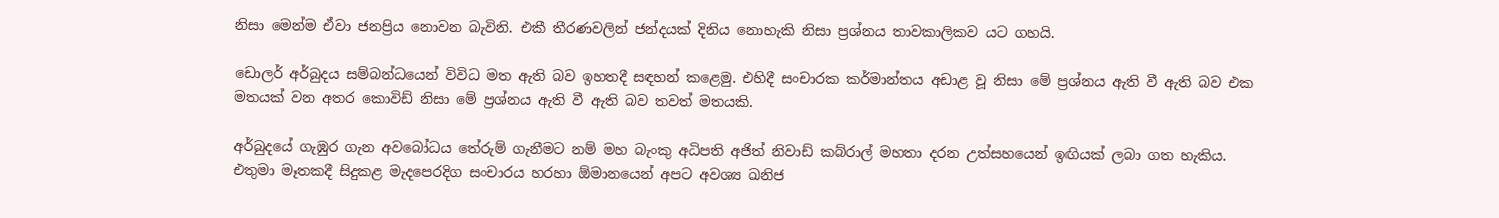නිසා මෙන්ම ඒවා ජනප්‍රිය නොවන බැවිනි. එකී තීරණවලින් ජන්දයක් දිනිය නොහැකි නිසා ප්‍රශ්නය තාවකාලිකව යට ගහයි.

ඩොලර් අර්බුදය සම්බන්ධයෙන් විවිධ මත ඇති බව ඉහතදී සඳහන් කළෙමු. එහිදී සංචාරක කර්මාන්තය අඩාළ වූ නිසා මේ ප්‍රශ්නය ඇති වී ඇති බව එක මතයක් වන අතර කොවිඩ් නිසා මේ ප්‍රශ්නය ඇති වී ඇති බව තවත් මතයකි.

අර්බුදයේ ගැඹුර ගැන අවබෝධය තේරුම් ගැනීමට නම් මහ බැංකු අධිපති අජිත් නිවාඩ් කබ්රාල් මහතා දරන උත්සහයෙන් ඉඟියක් ලබා ගත හැකිය. එතුමා මෑතකදී සිදුකළ මැදපෙරදිග සංචාරය හරහා ඕමානයෙන් අපට අවශ්‍ය ඛනිජ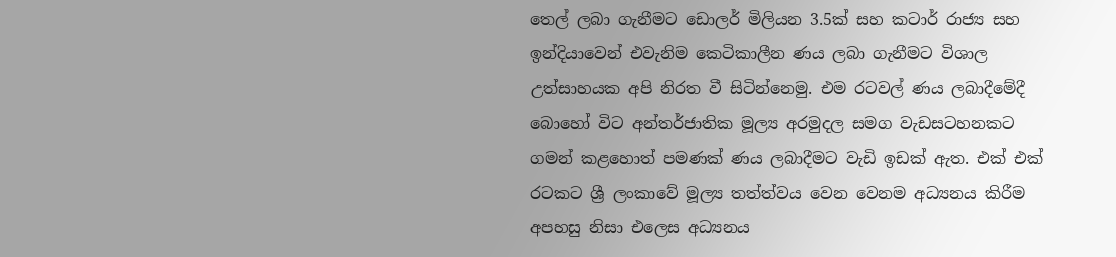තෙල් ලබා ගැනීමට ඩොලර් මිලියන 3.5ක් සහ කටාර් රාජ්‍ය සහ ඉන්දියාවෙන් එවැනිම කෙටිකාලීන ණය ලබා ගැනීමට විශාල උත්සාහයක අපි නිරත වී සිටින්නෙමු. එම රටවල් ණය ලබාදීමේදී බොහෝ විට අන්තර්ජාතික මූල්‍ය අරමුදල සමග වැඩසටහනකට ගමන් කළහොත් පමණක් ණය ලබාදීමට වැඩි ඉඩක් ඇත. එක් එක් රටකට ශ්‍රී ලංකාවේ මූල්‍ය තත්ත්වය වෙන වෙනම අධ්‍යනය කිරීම අපහසු නිසා එලෙස අධ්‍යනය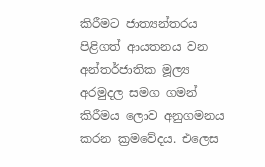කිරීමට ජාත්‍යන්තරය පිළිගත් ආයතනය වන අන්තර්ජාතික මූල්‍ය අරමුදල සමග ගමන් කිරීමය ලොව අනුගමනය කරන ක්‍රමවේදය. එලෙස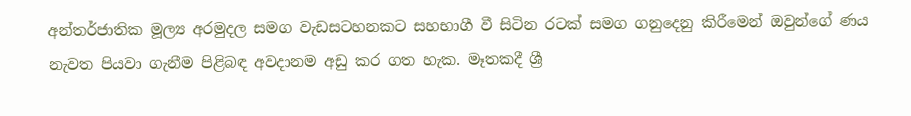අන්තර්ජාතික මූල්‍ය අරමුදල සමග වැඩසටහනකට සහභාගී වී සිටින රටක් සමග ගනුදෙනු කිරීමෙන් ඔවුන්ගේ ණය නැවත පියවා ගැනීම පිළිබඳ අවදානම අඩු කර ගත හැක. මෑතකදී ශ්‍රී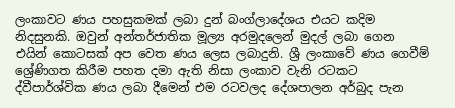ලංකාවට ණය පහසුකමක් ලබා දුන් බංග්ලාදේශය එයට කදිම නිදසුනකි. ඔවුන් අන්තර්ජාතික මූල්‍ය අරමුදලෙන් මුදල් ලබා ගෙන එයින් කොටසක් අප වෙත ණය ලෙස ලබාදුනි. ශ්‍රී ලංකාවේ ණය ගෙවීම් ශ්‍රේණිගත කිරීම පහත දමා ඇති නිසා ලංකාව වැනි රටකට ද්වීපාර්ශ්වික ණය ලබා දීමෙන් එම රටවලද දේශපාලන අර්බුද පැන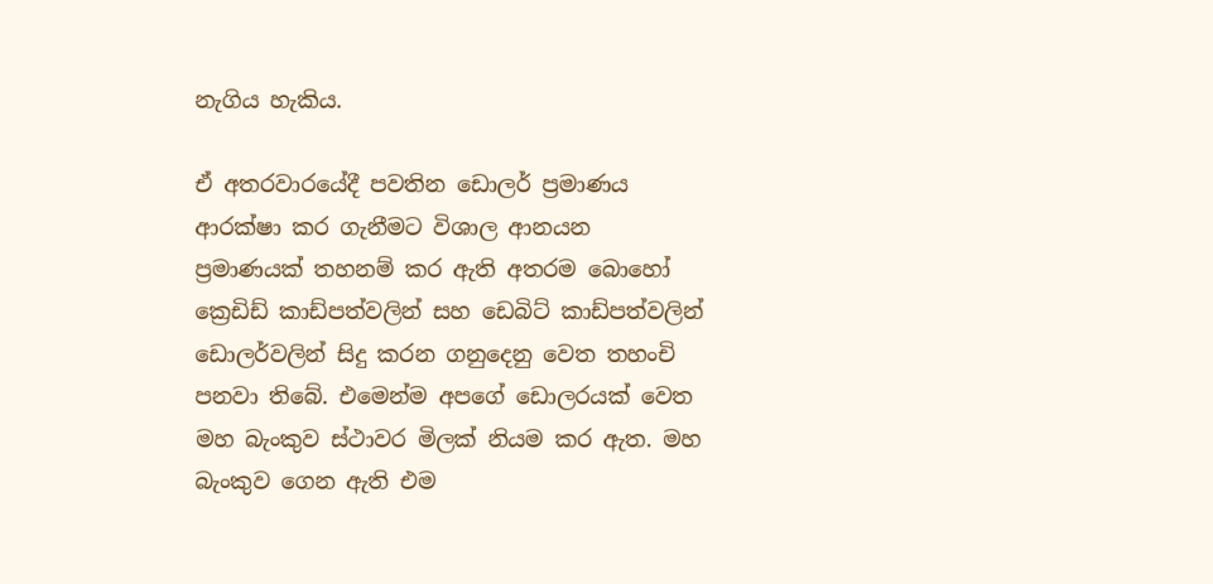නැගිය හැකිය.

ඒ අතරවාරයේදී පවතින ඩොලර් ප්‍රමාණය ආරක්ෂා කර ගැනීමට විශාල ආනයන ප්‍රමාණයක් තහනම් කර ඇති අතරම බොහෝ ක්‍රෙඩිඩ් කාඩ්පත්වලින් සහ ඩෙබිට් කාඩ්පත්වලින් ඩොලර්වලින් සිදු කරන ගනුදෙනු වෙත තහංචි පනවා තිබේ. එමෙන්ම අපගේ ඩොලරයක් වෙත මහ බැංකුව ස්ථාවර මිලක් නියම කර ඇත. මහ බැංකුව ගෙන ඇති එම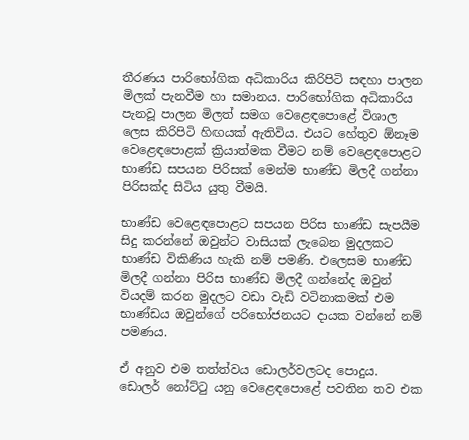තීරණය පාරිභෝගික අධිකාරිය කිරිපිටි සඳහා පාලන මිලක් පැනවීම හා සමානය. පාරිභෝගික අධිකාරිය පැනවූ පාලන මිලත් සමග වෙළෙඳපොළේ විශාල ලෙස කිරිපිටි හිඟයක් ඇතිවිය. එයට හේතුව ඕනෑම වෙළෙඳපොළක් ක්‍රියාත්මක වීමට නම් වෙළෙඳපොළට භාණ්ඩ සපයන පිරිසක් මෙන්ම භාණ්ඩ මිලදී ගන්නා පිරිසක්ද සිටිය යුතු වීමයි.

භාණ්ඩ වෙළෙඳපොළට සපයන පිරිස භාණ්ඩ සැපයීම සිදු කරන්නේ ඔවුන්ට වාසියක් ලැබෙන මුදලකට භාණ්ඩ විකිණිය හැකි නම් පමණි. එලෙසම භාණ්ඩ මිලදී ගන්නා පිරිස භාණ්ඩ මිලදී ගන්නේද ඔවුන් වියදම් කරන මුදලට වඩා වැඩි වටිනාකමක් එම භාණ්ඩය ඔවුන්ගේ පරිභෝජනයට දායක වන්නේ නම් පමණය.

ඒ අනුව එම තත්ත්වය ඩොලර්වලටද පොදුය. ඩොලර් නෝට්ටු යනු වෙළෙඳපොළේ පවතින තව එක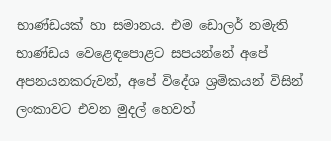භාණ්ඩයක් හා සමානය. එම ඩොලර් නමැති භාණ්ඩය වෙළෙඳපොළට සපයන්නේ අපේ අපනයනකරුවන්, අපේ විදේශ ශ්‍රමිකයන් විසින් ලංකාවට එවන මුදල් හෙවත්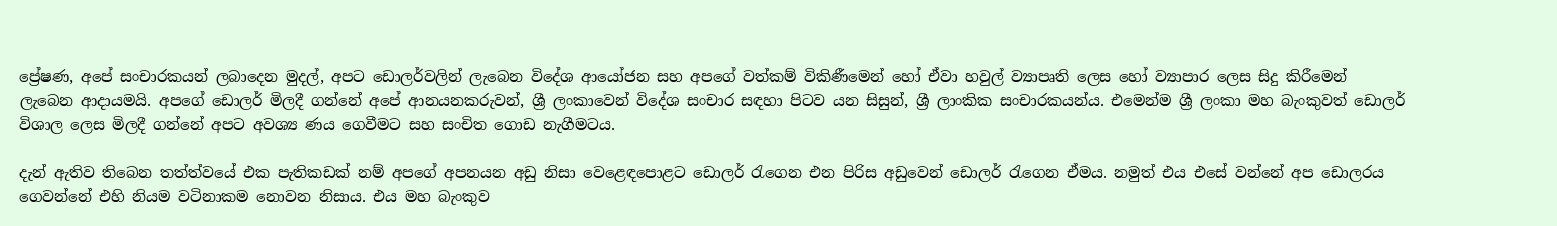ප්‍රේෂණ, අපේ සංචාරකයන් ලබාදෙන මුදල්, අපට ඩොලර්වලින් ලැබෙන විදේශ ආයෝජන සහ අපගේ වත්කම් විකිණීමෙන් හෝ ඒවා හවුල් ව්‍යාපෘති ලෙස හෝ ව්‍යාපාර ලෙස සිදු කිරීමෙන් ලැබෙන ආදායමයි. අපගේ ඩොලර් මිලදී ගන්නේ අපේ ආනයනකරුවන්, ශ්‍රී ලංකාවෙන් විදේශ සංචාර සඳහා පිටව යන සිසුන්, ශ්‍රී ලාංකික සංචාරකයන්ය. එමෙන්ම ශ්‍රී ලංකා මහ බැංකුවත් ඩොලර් විශාල ලෙස මිලදී ගන්නේ අපට අවශ්‍ය ණය ගෙවීමට සහ සංචිත ගොඩ නැගීමටය.

දැන් ඇතිව තිබෙන තත්ත්වයේ එක පැතිකඩක් නම් අපගේ අපනයන අඩු නිසා වෙළෙඳපොළට ඩොලර් රැගෙන එන පිරිස අඩුවෙන් ඩොලර් රැගෙන ඒමය. නමුත් එය එසේ වන්නේ අප ඩොලරය ගෙවන්නේ එහි නියම වටිනාකම නොවන නිසාය. එය මහ බැංකුව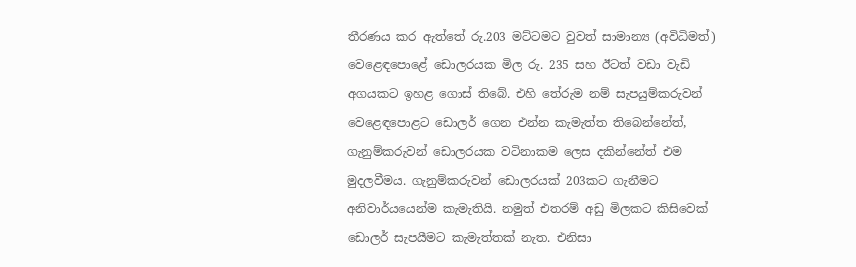තීරණය කර ඇත්තේ රු.203 මට්ටමට වුවත් සාමාන්‍ය (අවිධිමත්) වෙළෙඳපොළේ ඩොලරයක මිල රු. 235 සහ ඊටත් වඩා වැඩි අගයකට ඉහළ ගොස් තිබේ. එහි තේරුම නම් සැපයුම්කරුවන් වෙළෙඳපොළට ඩොලර් ගෙන එන්න කැමැත්ත තිබෙන්නේත්, ගැනුම්කරුවන් ඩොලරයක වටිනාකම ලෙස දකින්නේත් එම මුදලවීමය. ගැනුම්කරුවන් ඩොලරයක් 203කට ගැනීමට අනිවාර්යයෙන්ම කැමැතියි. නමුත් එතරම් අඩු මිලකට කිසිවෙක් ඩොලර් සැපයීමට කැමැත්තක් නැත. එනිසා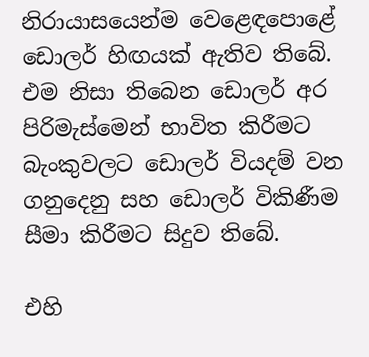නිරායාසයෙන්ම වෙළෙඳපොළේ ඩොලර් හිඟයක් ඇතිව තිබේ. එම නිසා තිබෙන ඩොලර් අර පිරිමැස්මෙන් භාවිත කිරීමට බැංකුවලට ඩොලර් වියදම් වන ගනුදෙනු සහ ඩොලර් විකිණීම සීමා කිරීමට සිදුව තිබේ.

එහි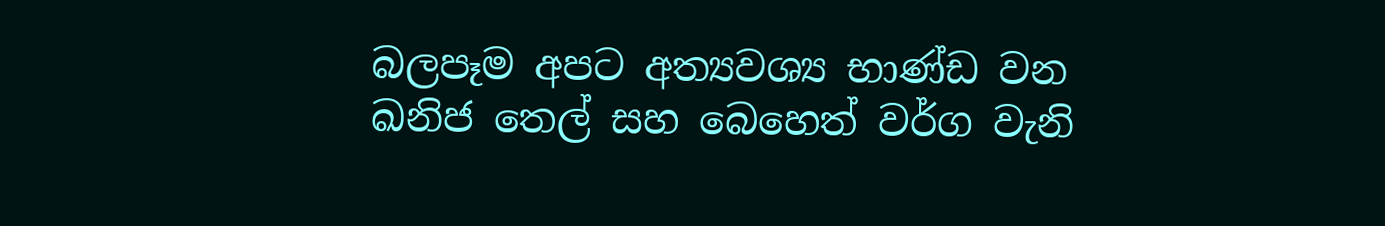බලපෑම අපට අත්‍යවශ්‍ය භාණ්ඩ වන ඛනිජ තෙල් සහ බෙහෙත් වර්ග වැනි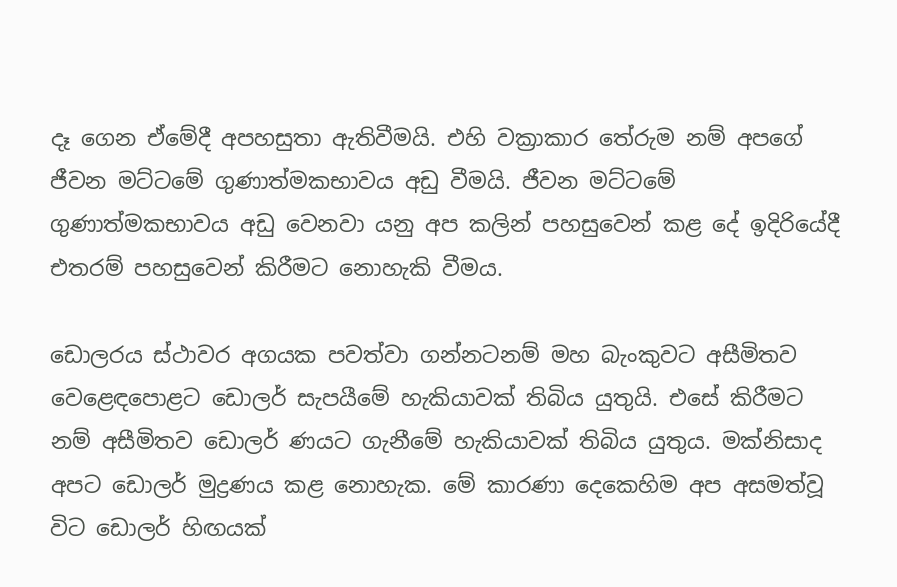දෑ ගෙන ඒමේදී අපහසුතා ඇතිවීමයි. එහි වක්‍රාකාර තේරුම නම් අපගේ ජීවන මට්ටමේ ගුණාත්මකභාවය අඩු වීමයි. ජීවන මට්ටමේ ගුණාත්මකභාවය අඩු වෙනවා යනු අප කලින් පහසුවෙන් කළ දේ ඉදිරියේදී එතරම් පහසුවෙන් කිරීමට නොහැකි වීමය.

ඩොලරය ස්ථාවර අගයක පවත්වා ගන්නටනම් මහ බැංකුවට අසීමිතව වෙළෙඳපොළට ඩොලර් සැපයීමේ හැකියාවක් තිබිය යුතුයි. එසේ කිරීමට නම් අසීමිතව ඩොලර් ණයට ගැනීමේ හැකියාවක් තිබිය යුතුය. මක්නිසාද අපට ඩොලර් මුද්‍රණය කළ නොහැක. මේ කාරණා දෙකෙහිම අප අසමත්වූ විට ඩොලර් හිඟයක්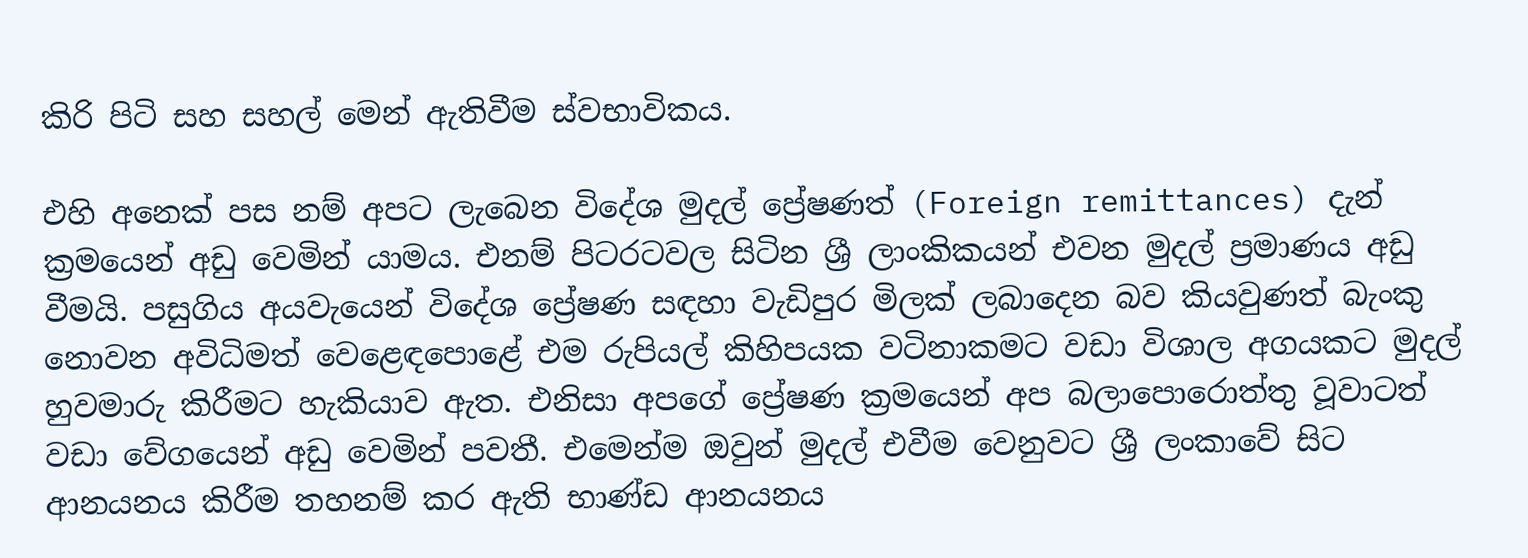කිරි පිටි සහ සහල් මෙන් ඇතිවීම ස්වභාවිකය.

එහි අනෙක් පස නම් අපට ලැබෙන විදේශ මුදල් ප්‍රේෂණත් (Foreign remittances) දැන් ක්‍රමයෙන් අඩු වෙමින් යාමය. එනම් පිටරටවල සිටින ශ්‍රී ලාංකිකයන් එවන මුදල් ප්‍රමාණය අඩු වීමයි. පසුගිය අයවැයෙන් විදේශ ප්‍රේෂණ සඳහා වැඩිපුර මිලක් ලබාදෙන බව කියවුණත් බැංකු නොවන අවිධිමත් වෙළෙඳපොළේ එම රුපියල් කිහිපයක වටිනාකමට වඩා විශාල අගයකට මුදල් හුවමාරු කිරීමට හැකියාව ඇත. එනිසා අපගේ ප්‍රේෂණ ක්‍රමයෙන් අප බලාපොරොත්තු වූවාටත් වඩා වේගයෙන් අඩු වෙමින් පවතී. එමෙන්ම ඔවුන් මුදල් එවීම වෙනුවට ශ්‍රී ලංකාවේ සිට ආනයනය කිරීම තහනම් කර ඇති භාණ්ඩ ආනයනය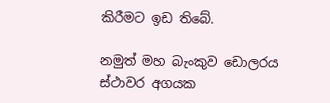කිරීමට ඉඩ තිබේ.

නමුත් මහ බැංකුව ඩොලරය ස්ථාවර අගයක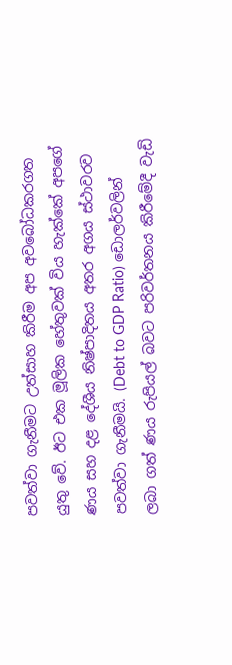පවත්වා ගැනීමට උත්සාහ කිරීම අප අවබෝධකරගත යුතු වේ. ඊට එක මූලික හේතුවක් විය හැක්කේ අපගේ ණය සහ දළ දේශීය නිෂ්පාදිතය අතර අගය ස්ථාවරව පවත්වා ගැනීමයි. (Debt to GDP Ratio) ඩොලර්වලින් ලබා ගත් ණය රුපියල් බවට පරිවර්තනය කිරීමේදී වැඩි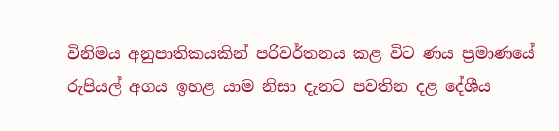විනිමය අනුපාතිකයකින් පරිවර්තනය කළ විට ණය ප්‍රමාණයේ රුපියල් අගය ඉහළ යාම නිසා දැනට පවතින දළ දේශීය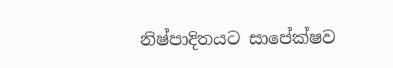නිෂ්පාදිතයට සාපේක්ෂව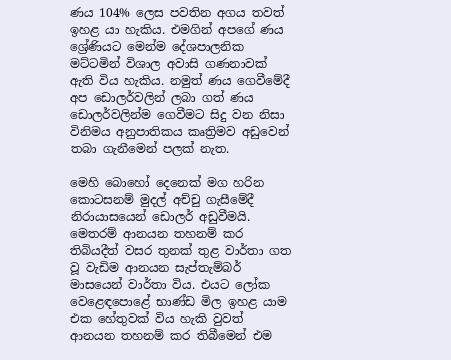ණය 104% ලෙස පවතින අගය තවත් ඉහළ යා හැකිය. එමගින් අපගේ ණය ශ්‍රේණියට මෙන්ම දේශපාලනික මට්ටමින් විශාල අවාසි ගණනාවක් ඇති විය හැකිය. නමුත් ණය ගෙවීමේදී අප ඩොලර්වලින් ලබා ගත් ණය ඩොලර්වලින්ම ගෙවීමට සිදු වන නිසා විනිමය අනුපාතිකය කෘත්‍රිමව අඩුවෙන් තබා ගැනීමෙන් පලක් නැත.

මෙහි බොහෝ දෙනෙක් මග හරින කොටසනම් මුදල් අච්චු ගැසීමේදී නිරායාසයෙන් ඩොලර් අඩුවීමයි. මෙතරම් ආනයන තහනම් කර තිබියදීත් වසර තුනක් තුළ වාර්තා ගත වූ වැඩිම ආනයන සැප්තැම්බර් මාසයෙන් වාර්තා විය. එයට ලෝක වෙළෙඳපොළේ භාණ්ඩ මිල ඉහළ යාම එක හේතුවක් විය හැකි වුවත් ආනයන තහනම් කර තිබීමෙන් එම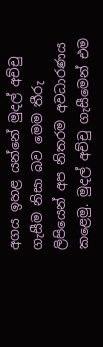අගය ඉහළ යන්නේ මුදල් අච්චු ගැසීම නිසා බව මෙම තීරු ලිපියෙන් අප නිතරම අවධාරණය කළෙමු. මුදල් අච්චු ගැසීමෙන් එම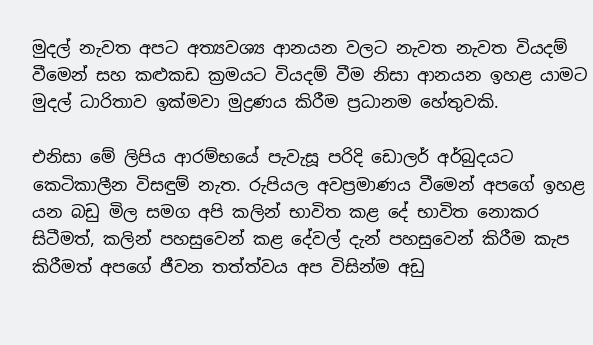මුදල් නැවත අපට අත්‍යවශ්‍ය ආනයන වලට නැවත නැවත වියදම් වීමෙන් සහ කළුකඩ ක්‍රමයට වියදම් වීම නිසා ආනයන ඉහළ යාමට මුදල් ධාරිතාව ඉක්මවා මුද්‍රණය කිරීම ප්‍රධානම හේතුවකි.

එනිසා මේ ලිපිය ආරම්භයේ පැවැසූ පරිදි ඩොලර් අර්බුදයට කෙටිකාලීන විසඳුම් නැත. රුපියල අවප්‍රමාණය වීමෙන් අපගේ ඉහළ යන බඩු මිල සමග අපි කලින් භාවිත කළ දේ භාවිත නොකර සිටීමත්, කලින් පහසුවෙන් කළ දේවල් දැන් පහසුවෙන් කිරීම කැප කිරීමත් අපගේ ජීවන තත්ත්වය අප විසින්ම අඩු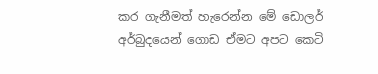කර ගැනීමත් හැරෙන්න මේ ඩොලර් අර්බුදයෙන් ගොඩ ඒමට අපට කෙටි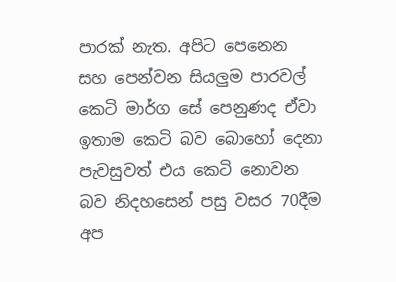පාරක් නැත. අපිට පෙනෙන සහ පෙන්වන සියලුම පාරවල් කෙටි මාර්ග සේ පෙනුණද ඒවා ඉතාම කෙටි බව බොහෝ දෙනා පැවසුවත් එය කෙටි නොවන බව නිදහසෙන් පසු වසර 70දීම අප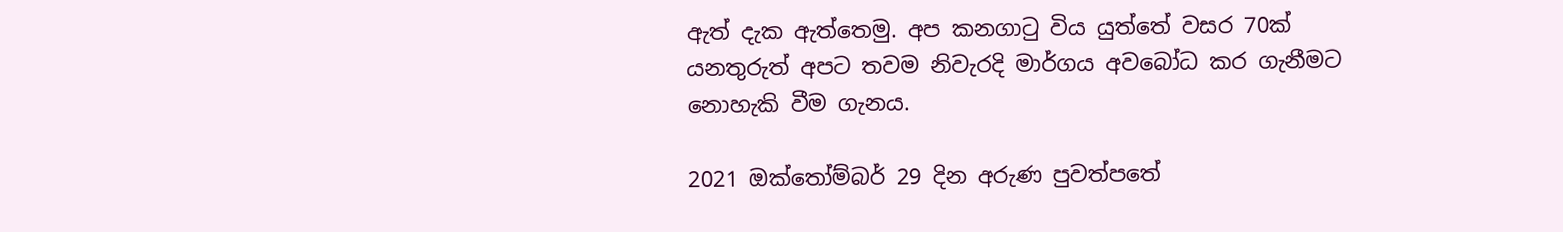ඇත් දැක ඇත්තෙමු. අප කනගාටු විය යුත්තේ වසර 70ක් යනතුරුත් අපට තවම නිවැරදි මාර්ගය අවබෝධ කර ගැනීමට නොහැකි වීම ගැනය.

2021 ඔක්තෝම්බර් 29 දින අරුණ පුවත්පතේ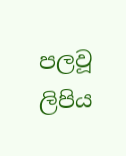පලවූ ලිපිය